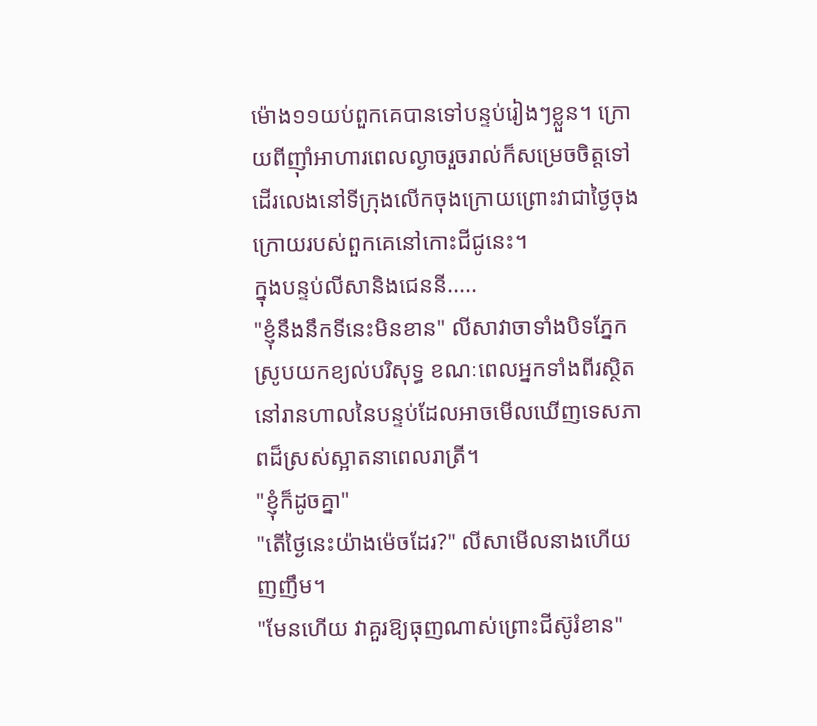ម៉ោង១១យប់ពួកគេបានទៅបន្ទប់រៀងៗខ្លួន។ ក្រោយពីញ៉ាំអាហារពេលល្ងាចរួចរាល់ក៏សម្រេចចិត្តទៅដើរលេងនៅទីក្រុងលើកចុងក្រោយព្រោះវាជាថ្ងៃចុងក្រោយរបស់ពួកគេនៅកោះជីជូនេះ។
ក្នុងបន្ទប់លីសានិងជេននី.....
"ខ្ញុំនឹងនឹកទីនេះមិនខាន" លីសាវាចាទាំងបិទភ្នែកស្រូបយកខ្យល់បរិសុទ្ធ ខណៈពេលអ្នកទាំងពីរស្ថិតនៅរានហាលនៃបន្ទប់ដែលអាចមើលឃើញទេសភាពដ៏ស្រស់ស្អាតនាពេលរាត្រី។
"ខ្ញុំក៏ដូចគ្នា"
"តើថ្ងៃនេះយ៉ាងម៉េចដែរ?" លីសាមើលនាងហើយញញឹម។
"មែនហើយ វាគួរឱ្យធុញណាស់ព្រោះជីស៊ូរំខាន"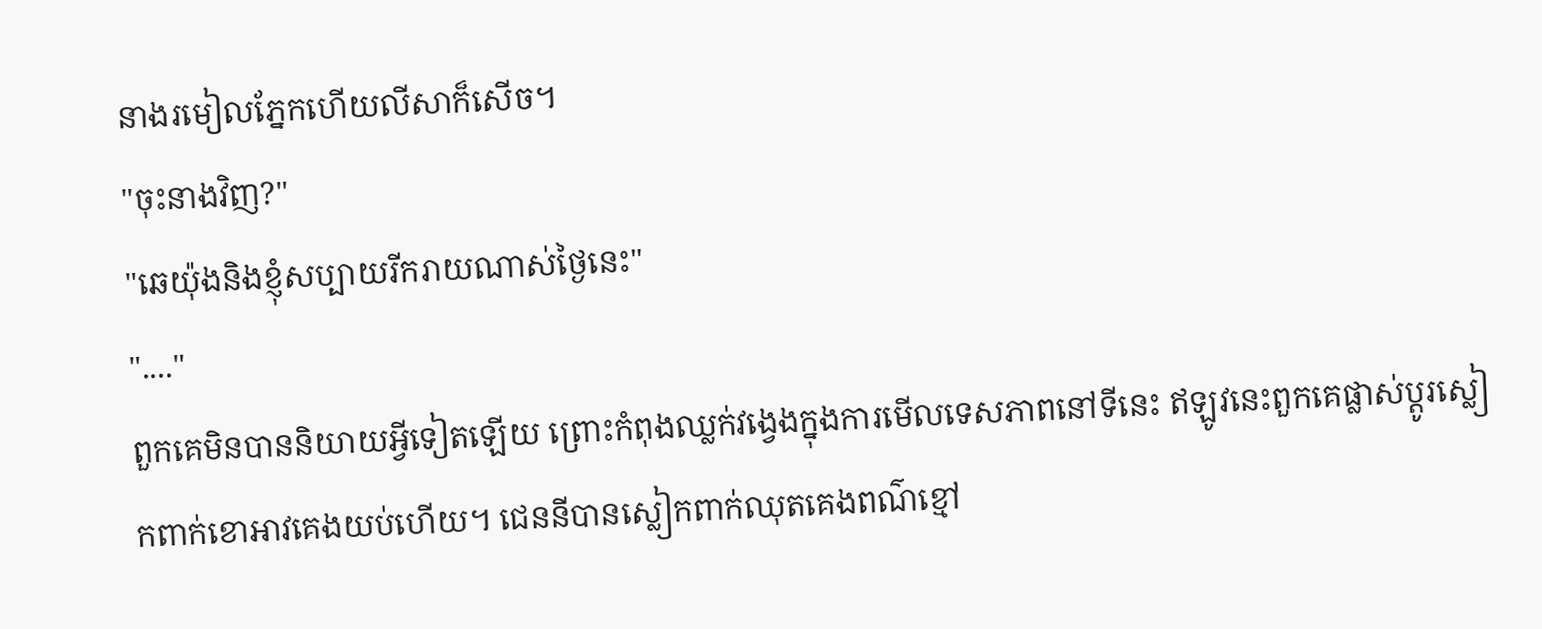នាងរមៀលភ្នែកហើយលីសាក៏សើច។
"ចុះនាងវិញ?"
"ឆេយ៉ុងនិងខ្ញុំសប្បាយរីករាយណាស់ថ្ងៃនេះ"
"...."
ពួកគេមិនបាននិយាយអ្វីទៀតឡើយ ព្រោះកំពុងឈ្លក់វង្វេងក្នុងការមើលទេសភាពនៅទីនេះ ឥឡូវនេះពួកគេផ្លាស់ប្ដូរស្លៀកពាក់ខោអាវគេងយប់ហើយ។ ជេននីបានស្លៀកពាក់ឈុតគេងពណ៌ខ្មៅ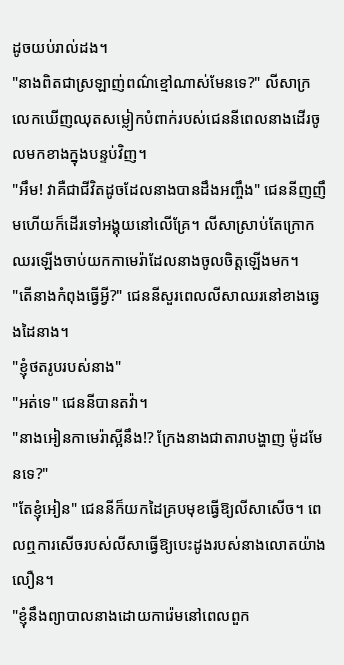ដូចយប់រាល់ដង។
"នាងពិតជាស្រឡាញ់ពណ៌ខ្មៅណាស់មែនទេ?" លីសាក្រលេកឃើញឈុតសម្លៀកបំពាក់របស់ជេននីពេលនាងដើរចូលមកខាងក្នុងបន្ទប់វិញ។
"អឹម! វាគឺជាជីវិតដូចដែលនាងបានដឹងអញ្ចឹង" ជេននីញញឹមហើយក៏ដើរទៅអង្គុយនៅលើគ្រែ។ លីសាស្រាប់តែក្រោកឈរឡើងចាប់យកកាមេរ៉ាដែលនាងចូលចិត្តឡើងមក។
"តើនាងកំពុងធ្វើអ្វី?" ជេននីសួរពេលលីសាឈរនៅខាងឆ្វេងដៃនាង។
"ខ្ញុំថតរូបរបស់នាង"
"អត់ទេ" ជេននីបានតវ៉ា។
"នាងអៀនកាមេរ៉ាស្អីនឹង!? ក្រែងនាងជាតារាបង្ហាញ ម៉ូដមែនទេ?"
"តែខ្ញុំអៀន" ជេននីក៏យកដៃគ្របមុខធ្វើឱ្យលីសាសើច។ ពេលឮការសើចរបស់លីសាធ្វើឱ្យបេះដូងរបស់នាងលោតយ៉ាងលឿន។
"ខ្ញុំនឹងព្យាបាលនាងដោយការ៉េមនៅពេលពួក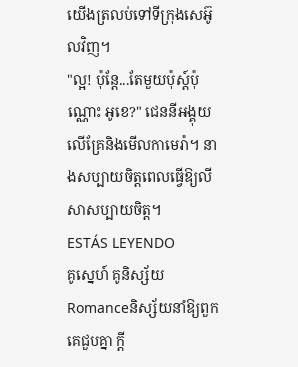យើងត្រលប់ទៅទីក្រុងសេអ៊ូលវិញ។
"ល្អ! ប៉ុន្តែ...តែមួយប៉ុស្ត៍ប៉ុណ្ណោះ អូខេ?" ជេននីអង្គុយលើគ្រែនិងមើលកាមេរ៉ា។ នាងសប្បាយចិត្តពេលធ្វើឱ្យលីសាសប្បាយចិត្ត។
ESTÁS LEYENDO
គូស្នេហ៍ គូនិស្ស័យ
Romanceនិស្ស័យនាំឱ្យពួកគេជួបគ្នា ក្ដី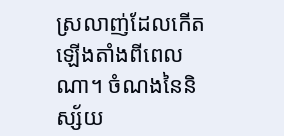ស្រលាញ់ដែលកើតឡើងតាំងពីពេលណា។ ចំណងនៃនិស្ស័យ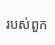របស់ពួក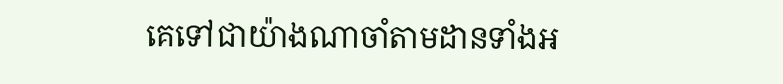គេទៅជាយ៉ាងណាចាំតាមដានទាំងអ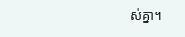ស់គ្នា។